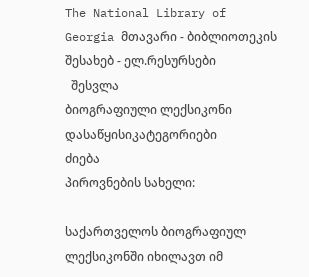The National Library of Georgia მთავარი - ბიბლიოთეკის შესახებ - ელ.რესურსები
  შესვლა
ბიოგრაფიული ლექსიკონი
დასაწყისიკატეგორიები
ძიება
პიროვნების სახელი:

საქართველოს ბიოგრაფიულ ლექსიკონში იხილავთ იმ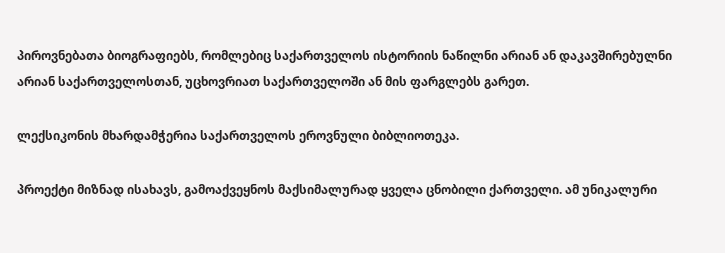პიროვნებათა ბიოგრაფიებს, რომლებიც საქართველოს ისტორიის ნაწილნი არიან ან დაკავშირებულნი არიან საქართველოსთან, უცხოვრიათ საქართველოში ან მის ფარგლებს გარეთ.

ლექსიკონის მხარდამჭერია საქართველოს ეროვნული ბიბლიოთეკა.

პროექტი მიზნად ისახავს, გამოაქვეყნოს მაქსიმალურად ყველა ცნობილი ქართველი. ამ უნიკალური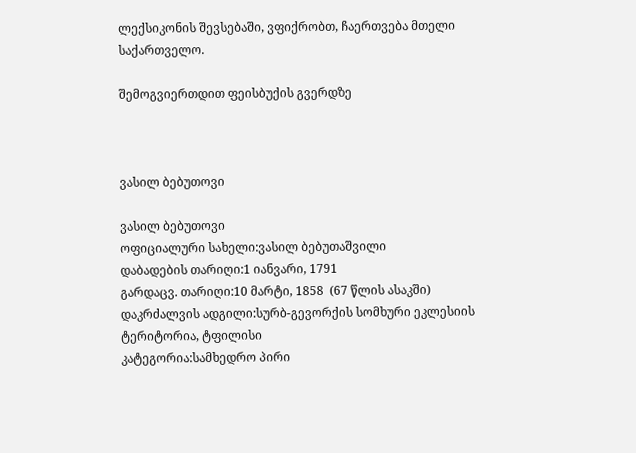ლექსიკონის შევსებაში, ვფიქრობთ, ჩაერთვება მთელი საქართველო.

შემოგვიერთდით ფეისბუქის გვერდზე



ვასილ ბებუთოვი

ვასილ ბებუთოვი
ოფიციალური სახელი:ვასილ ბებუთაშვილი
დაბადების თარიღი:1 იანვარი, 1791
გარდაცვ. თარიღი:10 მარტი, 1858  (67 წლის ასაკში)
დაკრძალვის ადგილი:სურბ-გევორქის სომხური ეკლესიის ტერიტორია, ტფილისი
კატეგორია:სამხედრო პირი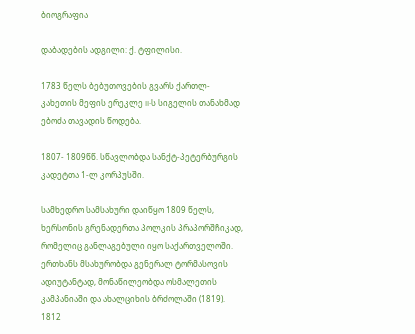ბიოგრაფია

დაბადების ადგილი: ქ. ტფილისი.

1783 წელს ბებუთოვების გვარს ქართლ-კახეთის მეფის ერეკლე II-ს სიგელის თანახმად ებოძა თავადის წოდება.

1807- 1809წწ. სწავლობდა სანქტ-პეტერბურგის კადეტთა 1-ლ კორპუსში.

სამხედრო სამსახური დაიწყო 1809 წელს, ხერსონის გრენადერთა პოლკის პრაპორშჩიკად, რომელიც განლაგებული იყო საქართველოში. ერთხანს მსახურობდა გენერალ ტორმასოვის ადიუტანტად, მონაწილეობდა ოსმალეთის კამპანიაში და ახალციხის ბრძოლაში (1819). 1812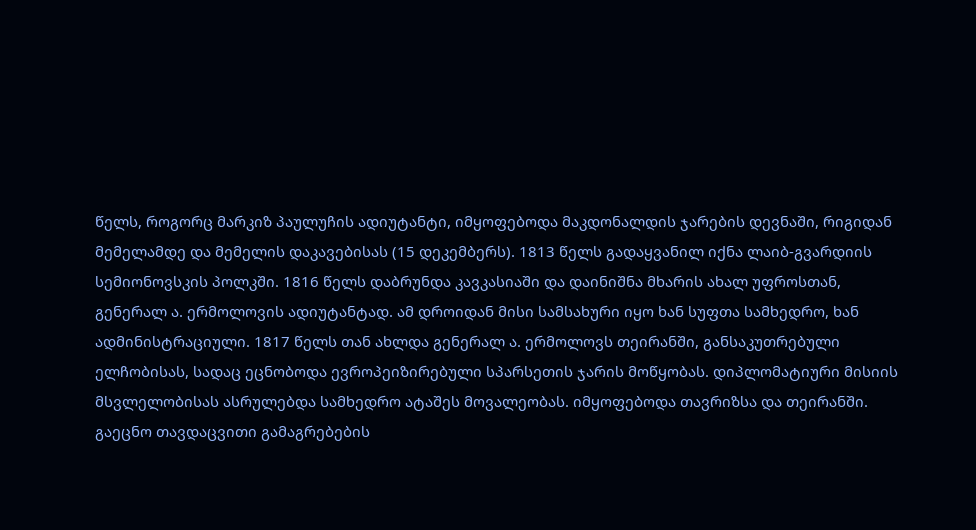წელს, როგორც მარკიზ პაულუჩის ადიუტანტი, იმყოფებოდა მაკდონალდის ჯარების დევნაში, რიგიდან მემელამდე და მემელის დაკავებისას (15 დეკემბერს). 1813 წელს გადაყვანილ იქნა ლაიბ-გვარდიის სემიონოვსკის პოლკში. 1816 წელს დაბრუნდა კავკასიაში და დაინიშნა მხარის ახალ უფროსთან, გენერალ ა. ერმოლოვის ადიუტანტად. ამ დროიდან მისი სამსახური იყო ხან სუფთა სამხედრო, ხან ადმინისტრაციული. 1817 წელს თან ახლდა გენერალ ა. ერმოლოვს თეირანში, განსაკუთრებული ელჩობისას, სადაც ეცნობოდა ევროპეიზირებული სპარსეთის ჯარის მოწყობას. დიპლომატიური მისიის მსვლელობისას ასრულებდა სამხედრო ატაშეს მოვალეობას. იმყოფებოდა თავრიზსა და თეირანში. გაეცნო თავდაცვითი გამაგრებების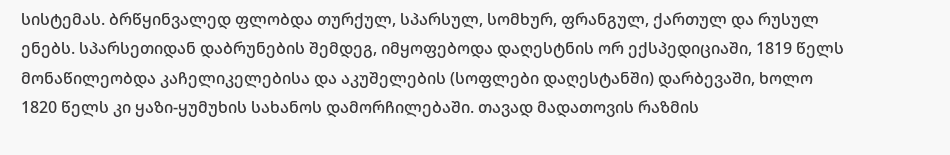სისტემას. ბრწყინვალედ ფლობდა თურქულ, სპარსულ, სომხურ, ფრანგულ, ქართულ და რუსულ ენებს. სპარსეთიდან დაბრუნების შემდეგ, იმყოფებოდა დაღესტნის ორ ექსპედიციაში, 1819 წელს მონაწილეობდა კაჩელიკელებისა და აკუშელების (სოფლები დაღესტანში) დარბევაში, ხოლო 1820 წელს კი ყაზი-ყუმუხის სახანოს დამორჩილებაში. თავად მადათოვის რაზმის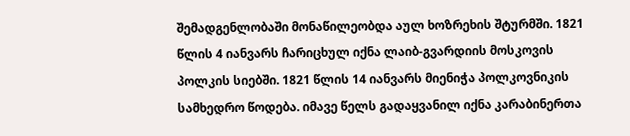შემადგენლობაში მონაწილეობდა აულ ხოზრეხის შტურმში. 1821 წლის 4 იანვარს ჩარიცხულ იქნა ლაიბ-გვარდიის მოსკოვის პოლკის სიებში. 1821 წლის 14 იანვარს მიენიჭა პოლკოვნიკის სამხედრო წოდება. იმავე წელს გადაყვანილ იქნა კარაბინერთა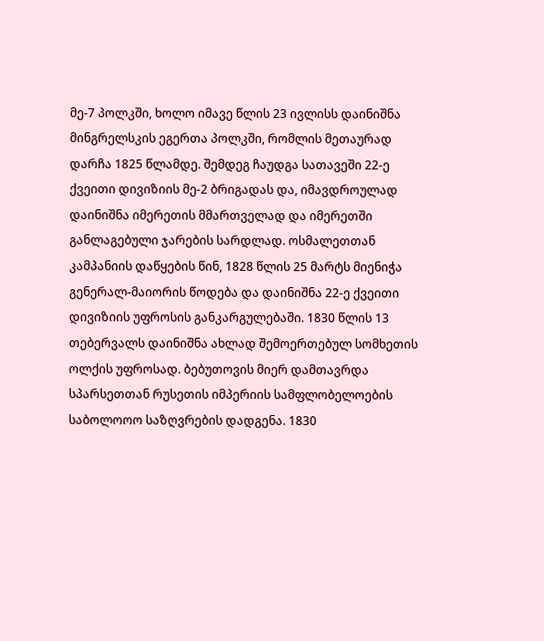მე-7 პოლკში, ხოლო იმავე წლის 23 ივლისს დაინიშნა მინგრელსკის ეგერთა პოლკში, რომლის მეთაურად დარჩა 1825 წლამდე. შემდეგ ჩაუდგა სათავეში 22-ე ქვეითი დივიზიის მე-2 ბრიგადას და, იმავდროულად დაინიშნა იმერეთის მმართველად და იმერეთში განლაგებული ჯარების სარდლად. ოსმალეთთან კამპანიის დაწყების წინ, 1828 წლის 25 მარტს მიენიჭა გენერალ-მაიორის წოდება და დაინიშნა 22-ე ქვეითი დივიზიის უფროსის განკარგულებაში. 1830 წლის 13 თებერვალს დაინიშნა ახლად შემოერთებულ სომხეთის ოლქის უფროსად. ბებუთოვის მიერ დამთავრდა სპარსეთთან რუსეთის იმპერიის სამფლობელოების საბოლოოო საზღვრების დადგენა. 1830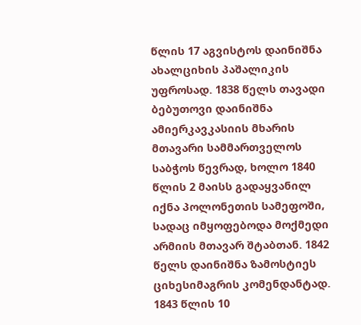წლის 17 აგვისტოს დაინიშნა ახალციხის პაშალიკის უფროსად. 1838 წელს თავადი ბებუთოვი დაინიშნა ამიერკავკასიის მხარის მთავარი სამმართველოს საბჭოს წევრად, ხოლო 1840 წლის 2 მაისს გადაყვანილ იქნა პოლონეთის სამეფოში, სადაც იმყოფებოდა მოქმედი არმიის მთავარ შტაბთან. 1842 წელს დაინიშნა ზამოსტიეს ციხესიმაგრის კომენდანტად. 1843 წლის 10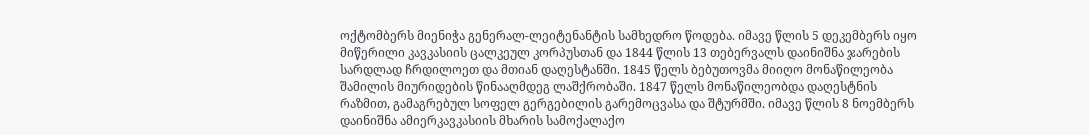ოქტომბერს მიენიჭა გენერალ-ლეიტენანტის სამხედრო წოდება. იმავე წლის 5 დეკემბერს იყო მიწერილი კავკასიის ცალკეულ კორპუსთან და 1844 წლის 13 თებერვალს დაინიშნა ჯარების სარდლად ჩრდილოეთ და მთიან დაღესტანში. 1845 წელს ბებუთოვმა მიიღო მონაწილეობა შამილის მიურიდების წინააღმდეგ ლაშქრობაში. 1847 წელს მონაწილეობდა დაღესტნის რაზმით, გამაგრებულ სოფელ გერგებილის გარემოცვასა და შტურმში. იმავე წლის 8 ნოემბერს დაინიშნა ამიერკავკასიის მხარის სამოქალაქო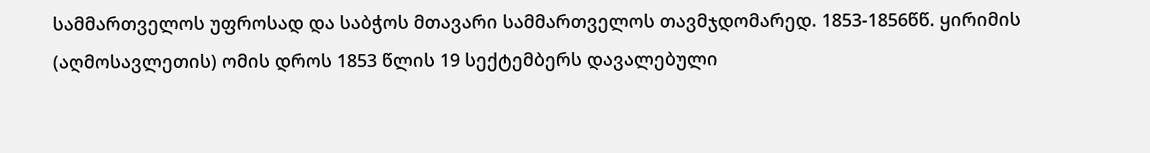სამმართველოს უფროსად და საბჭოს მთავარი სამმართველოს თავმჯდომარედ. 1853-1856წწ. ყირიმის (აღმოსავლეთის) ომის დროს 1853 წლის 19 სექტემბერს დავალებული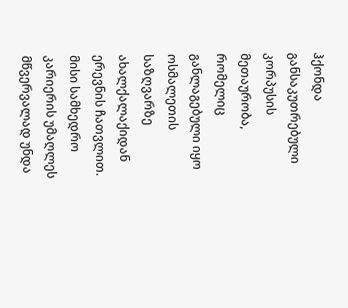ჰქონდა განსაკუთრებული კორპუსის მეთაურობა, რომელიც განლაგებული იყო ოსმალეთის საზღვარზე ახალქალაქიდან ერევნის ჩათვლით. მისი სამხედრო კარიერის უმაღლეს მწვერვალად უნდა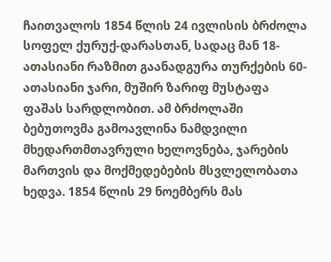ჩაითვალოს 1854 წლის 24 ივლისის ბრძოლა სოფელ ქურუქ-დარასთან, სადაც მან 18-ათასიანი რაზმით გაანადგურა თურქების 60-ათასიანი ჯარი, მუშირ ზარიფ მუსტაფა ფაშას სარდლობით. ამ ბრძოლაში ბებუთოვმა გამოავლინა ნამდვილი მხედართმთავრული ხელოვნება, ჯარების მართვის და მოქმედებების მსვლელობათა ხედვა. 1854 წლის 29 ნოემბერს მას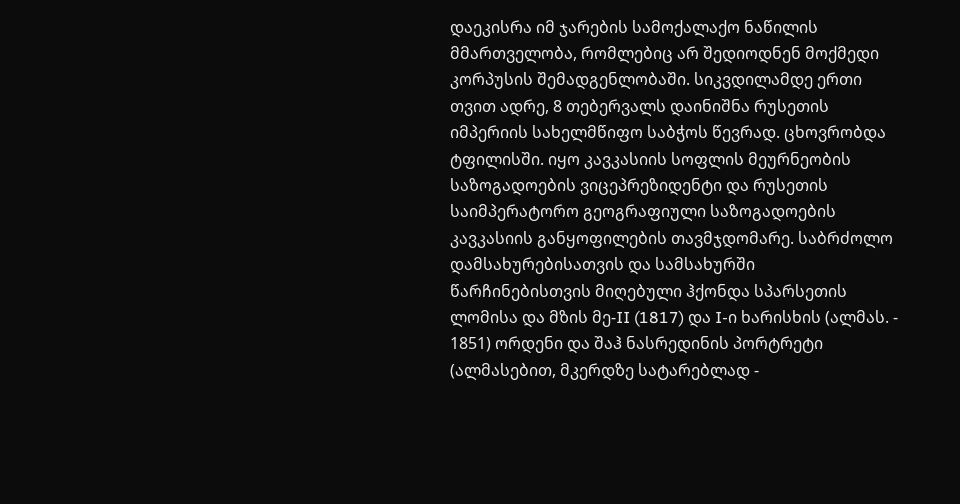დაეკისრა იმ ჯარების სამოქალაქო ნაწილის მმართველობა, რომლებიც არ შედიოდნენ მოქმედი კორპუსის შემადგენლობაში. სიკვდილამდე ერთი თვით ადრე, 8 თებერვალს დაინიშნა რუსეთის იმპერიის სახელმწიფო საბჭოს წევრად. ცხოვრობდა ტფილისში. იყო კავკასიის სოფლის მეურნეობის საზოგადოების ვიცეპრეზიდენტი და რუსეთის საიმპერატორო გეოგრაფიული საზოგადოების კავკასიის განყოფილების თავმჯდომარე. საბრძოლო დამსახურებისათვის და სამსახურში წარჩინებისთვის მიღებული ჰქონდა სპარსეთის ლომისა და მზის მე-II (1817) და I-ი ხარისხის (ალმას. - 1851) ორდენი და შაჰ ნასრედინის პორტრეტი (ალმასებით, მკერდზე სატარებლად -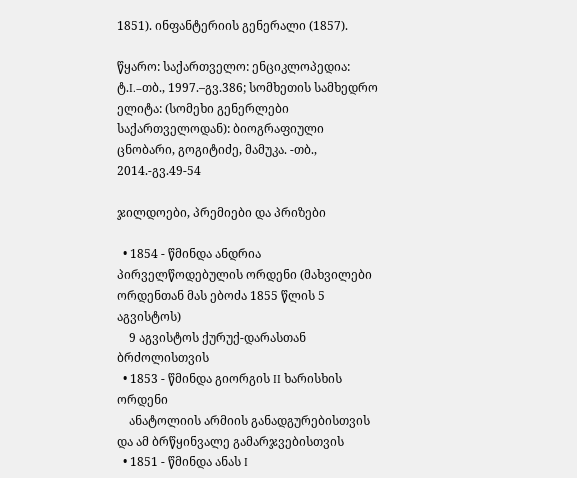1851). ინფანტერიის გენერალი (1857).

წყარო: საქართველო: ენციკლოპედია: ტ.I.–თბ., 1997.–გვ.386; სომხეთის სამხედრო ელიტა: (სომეხი გენერლები საქართველოდან): ბიოგრაფიული ცნობარი, გოგიტიძე, მამუკა. -თბ., 2014.-გვ.49-54

ჯილდოები, პრემიები და პრიზები

  • 1854 - წმინდა ანდრია პირველწოდებულის ორდენი (მახვილები ორდენთან მას ებოძა 1855 წლის 5 აგვისტოს)
    9 აგვისტოს ქურუქ-დარასთან ბრძოლისთვის
  • 1853 - წმინდა გიორგის II ხარისხის ორდენი
    ანატოლიის არმიის განადგურებისთვის და ამ ბრწყინვალე გამარჯვებისთვის
  • 1851 - წმინდა ანას I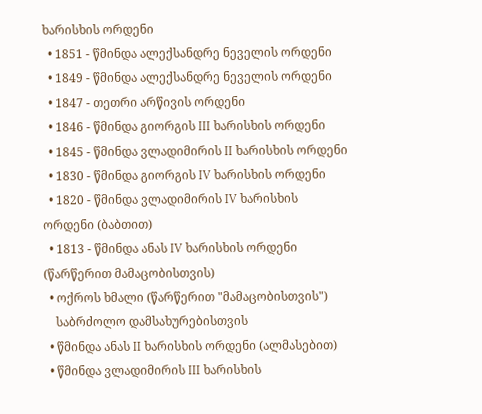ხარისხის ორდენი
  • 1851 - წმინდა ალექსანდრე ნეველის ორდენი
  • 1849 - წმინდა ალექსანდრე ნეველის ორდენი
  • 1847 - თეთრი არწივის ორდენი
  • 1846 - წმინდა გიორგის III ხარისხის ორდენი
  • 1845 - წმინდა ვლადიმირის II ხარისხის ორდენი
  • 1830 - წმინდა გიორგის IV ხარისხის ორდენი
  • 1820 - წმინდა ვლადიმირის IV ხარისხის ორდენი (ბაბთით)
  • 1813 - წმინდა ანას IV ხარისხის ორდენი (წარწერით მამაცობისთვის)
  • ოქროს ხმალი (წარწერით "მამაცობისთვის")
    საბრძოლო დამსახურებისთვის
  • წმინდა ანას II ხარისხის ორდენი (ალმასებით)
  • წმინდა ვლადიმირის III ხარისხის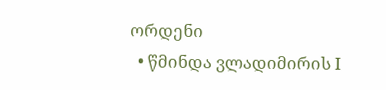ორდენი
  • წმინდა ვლადიმირის I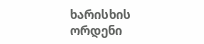ხარისხის ორდენი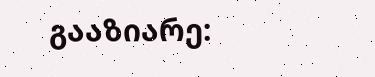გააზიარე: